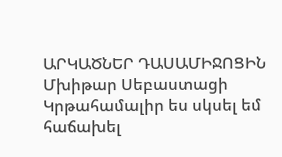ԱՐԿԱԾՆԵՐ ԴԱՍԱՄԻՋՈՑԻՆ
Մխիթար Սեբաստացի Կրթահամալիր ես սկսել եմ հաճախել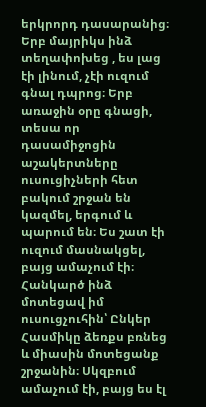երկրորդ դասարանից։ Երբ մայրիկս ինձ տեղափոխեց , ես լաց էի լինում, չէի ուզում գնալ դպրոց։ Երբ առաջին օրը գնացի, տեսա որ դասամիջոցին աշակերտները ուսուցիչների հետ բակում շրջան են կազմել, երգում և պարում են։ Ես շատ էի ուզում մասնակցել, բայց ամաչում էի։ Հանկարծ ինձ մոտեցավ իմ ուսուցչուհին՝ Ընկեր Հասմիկը ձեռքս բռնեց և միասին մոտեցանք շրջանին։ Սկզբում ամաչում էի, բայց ես էլ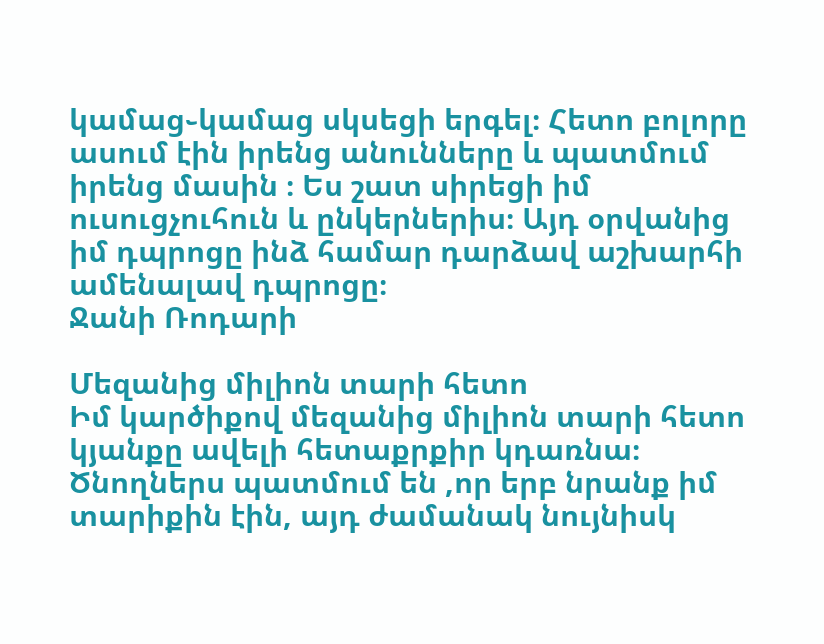կամաց֊կամաց սկսեցի երգել։ Հետո բոլորը ասում էին իրենց անունները և պատմում իրենց մասին ։ Ես շատ սիրեցի իմ ուսուցչուհուն և ընկերներիս։ Այդ օրվանից իմ դպրոցը ինձ համար դարձավ աշխարհի ամենալավ դպրոցը։
Ջանի Ռոդարի

Մեզանից միլիոն տարի հետո
Իմ կարծիքով մեզանից միլիոն տարի հետո կյանքը ավելի հետաքրքիր կդառնա։ Ծնողներս պատմում են ,որ երբ նրանք իմ տարիքին էին, այդ ժամանակ նույնիսկ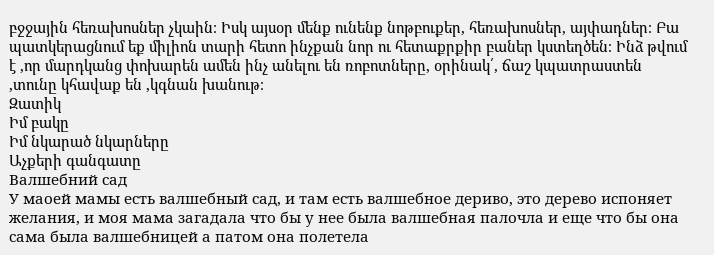բջջային հեռախոսներ չկաին։ Իսկ այսօր մենք ունենք նոթբուքեր, հեռախոսներ, այփադներ։ Բա պատկերացնում եք միլիոն տարի հետո ինչքան նոր ու հետաքրքիր բաներ կստեղծեն։ Ինձ թվում է ,որ մարդկանց փոխարեն ամեն ինչ անելու են ռոբոտները, օրինակ՛, ճաշ կպատրաստեն ,տունը կհավաք են ,կգնան խանութ։
Զատիկ
Իմ բակը
Իմ նկարած նկարները
Աչքերի գանգատը
Валшебний сад
У маоей мамы есть валшебный сад, и там есть валшебное дериво, это дерево испоняет желания, и моя мама загадала что бы у нее была валшебная палочла и еще что бы она сама была валшебницей а патом она полетела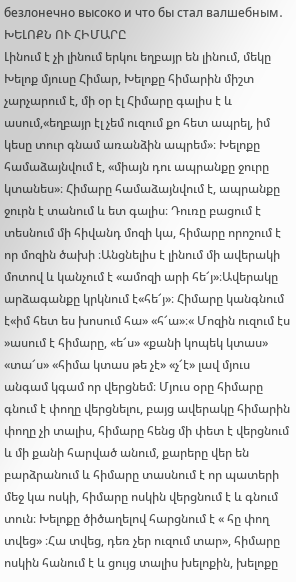безлонечно высоко и что бы стал валшебным․
ԽԵԼՈՔՆ ՈՒ ՀԻՄԱՐԸ
Լինում է չի լինում երկու եղբայր են լինում, մեկը Խելոք մյուսը Հիմար, Խելոքը հիմարին միշտ չարչարում է, մի օր էլ Հիմարը գալիս է և ասում,«եղբայր էլ չեմ ուզում քո հետ ապրել, իմ կեսը տուր գնամ առանձին ապրեմ»։ Խելոքը համաձայնվում է, «միայն դու ապրանքը ջուրը կտանես»։ Հիմարը համաձայնվում է, ապրանքը ջուրն է տանում և ետ գալիս։ Դուռը բացում է տեսնում մի հիվանդ մոզի կա, հիմարը որոշում է որ մոզին ծախի ։Անցնելիս է լինում մի ավերակի մոտով և կանչում է «ամոզի արի հե՜յ»։Ավերակը արձագանքը կրկնում է«հե՜յ»։ Հիմարը կանգնում է«իմ հետ ես խոսում հա» «հ՜ա»։« Մոզին ուզում էս »ասում է հիմարը, «ե՜ս» «քանի կոպեկ կտաս» «տա՜ս» «հիմա կտաս թե չէ» «չ՜է» լավ մյուս անգամ կգամ որ վերցնեմ։ Մյուս օրը հիմարը գնում է փողը վերցնելու, բայց ավերակը հիմարին փողը չի տալիս, հիմարը հենց մի փետ է վերցնում և մի քանի հարված անում, քարերը վեր են բարձրանում և հիմարը տասնում է որ պատերի մեջ կա ոսկի, հիմարը ոսկին վերցնում է և գնում տուն։ Խելոքը ծիծաղելով հարցնում է « հը փող տվեց» ։Հա տվեց, դեռ չեր ուզում տար», հիմարը ոսկին հանում է և ցույց տալիս խելոքին, խելոքը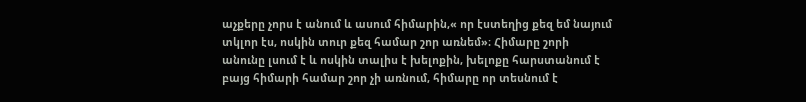աչքերը չորս է անում և ասում հիմարին,« որ էստեղից քեզ եմ նայում տկլոր էս, ոսկին տուր քեզ համար շոր առնեմ»։ Հիմարը շորի անունը լսում է և ոսկին տալիս է խելոքին, խելոքը հարստանում է բայց հիմարի համար շոր չի առնում, հիմարը որ տեսնում է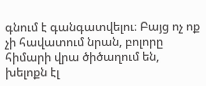գնում է գանգատվելու։ Բայց ոչ ոք չի հավատում նրան, բոլորը հիմարի վրա ծիծաղում են, խելոքն էլ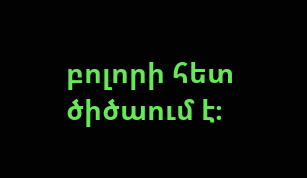բոլորի հետ ծիծաում է։